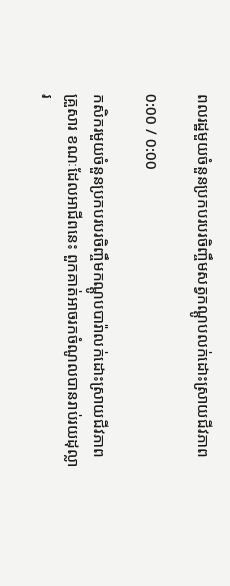ពលរដ្ឋមួយចំនួនប្រកបរបរចិញ្ចឹមសត្វកណ្ដូបលក់ដោះស្រាយជីវភាព

0:00 / 0:00

កសិករមួយចំនួនប្រកបរបរចិញ្ចឹមកណ្ដូបបារ៉ាលក់ដោះស្រាយជីវភាពគ្រួសារ ខណៈដែលអាជីពនេះ ពួកគាត់អាចរកចំណូលបានរាប់រយដុល្លារ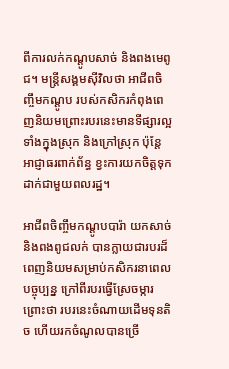ពីការលក់កណ្ដូបសាច់ និងពងមេពូជ។ មន្ត្រីសង្គមស៊ីវិលថា អាជីពចិញ្ចឹមកណ្ដូប របស់កសិករកំពុងពេញនិយមព្រោះរបរនេះមានទីផ្សារល្អ ទាំងក្នុងស្រុក និងក្រៅស្រុក ប៉ុន្តែ អាជ្ញាធរពាក់ព័ន្ធ ខ្វះការយកចិត្តទុកដាក់ជាមួយពលរដ្ឋ។

អាជីពចិញ្ចឹមកណ្ដូបបារ៉ា យកសាច់ និងពងពូជលក់ បានក្លាយជារបរដ៏ពេញនិយមសម្រាប់កសិករនាពេលបច្ចុប្បន្ន ក្រៅពីរបរធ្វើស្រែចម្ការ ព្រោះថា របរនេះចំណាយដើមទុនតិច ហើយរកចំណូលបានច្រើ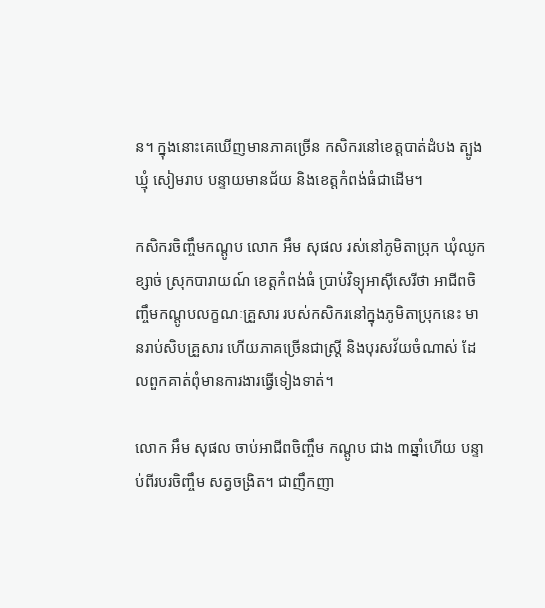ន។ ក្នុងនោះគេឃើញមានភាគច្រើន កសិករនៅខេត្តបាត់ដំបង ត្បូងឃ្មុំ សៀមរាប បន្ទាយមានជ័យ និងខេត្តកំពង់ធំជាដើម។

កសិករចិញ្ចឹមកណ្ដូប លោក អឹម សុផល រស់នៅភូមិតាប្រុក ឃុំឈូកខ្សាច់ ស្រុកបារាយណ៍ ខេត្តកំពង់ធំ ប្រាប់វិទ្យុអាស៊ីសេរីថា អាជីពចិញ្ចឹមកណ្ដូបលក្ខណៈគ្រួសារ របស់កសិករនៅក្នុងភូមិតាប្រុកនេះ មានរាប់សិបគ្រួសារ ហើយភាគច្រើនជាស្ត្រី និងបុរសវ័យចំណាស់ ដែលពួកគាត់ពុំមានការងារធ្វើទៀងទាត់។

លោក អឹម សុផល ចាប់អាជីពចិញ្ចឹម កណ្ដូប ជាង ៣ឆ្នាំហើយ បន្ទាប់ពីរបរចិញ្ចឹម សត្វចង្រិត។ ជាញឹកញា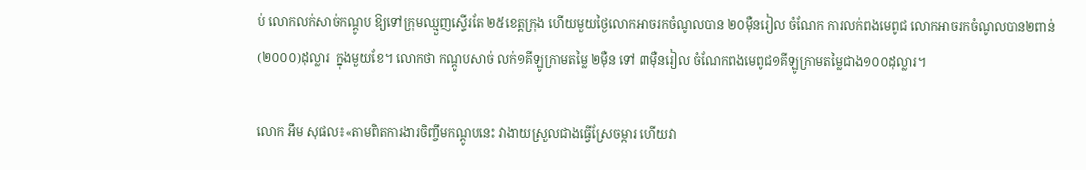ប់ លោកលក់សាច់កណ្ដូប ឱ្យទៅក្រុមឈ្មួញស្ទើរតែ ២៥ខេត្តក្រុង ហើយមួយថ្ងៃលោកអាចរកចំណូលបាន ២០ម៉ឺនរៀល ចំណែក ការលក់ពងមេពូជ លោកអាចរកចំណូលបាន២ពាន់ (២០០០)ដុល្លារ  ក្នុងមួយខែ។ លោកថា កណ្ដូបសាច់ លក់១គីឡូក្រាមតម្លៃ ២ម៉ឺន ទៅ ៣ម៉ឺនរៀល ចំណែកពងមេពូជ១គីឡូក្រាមតម្លៃជាង១០០ដុល្លារ។

លោក អឹម សុផល៖«តាមពិតការងារចិញ្ចឹមកណ្ដូបនេះ វាងាយស្រួលជាងធ្វើស្រែចម្ការ ហើយវា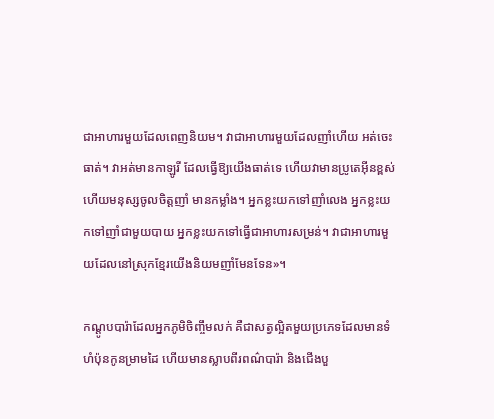ជាអាហារមួយដែលពេញនិយម។ វាជាអាហារមួយដែលញាំហើយ អត់ចេះធាត់។ វាអត់មានកាឡូរី ដែលធ្វើឱ្យយើងធាត់ទេ ហើយវាមានប្រូតេអ៊ីនខ្ពស់ ហើយមនុស្សចូលចិត្តញាំ មានកម្លាំង។ អ្នកខ្លះយកទៅញាំលេង អ្នកខ្លះយកទៅញាំជាមួយបាយ អ្នកខ្លះយកទៅធ្វើជាអាហារសម្រន់។ វាជាអាហារមួយដែលនៅស្រុកខ្មែរយើងនិយមញាំមែនទែន»។

កណ្ដូបបារ៉ាដែលអ្នកភូមិចិញ្ចឹមលក់ គឺជាសត្វល្អិតមួយប្រភេទដែលមានទំហំប៉ុនកូនម្រាមដៃ ហើយមានស្លាបពីរពណ៌បារ៉ា និងជើងបួ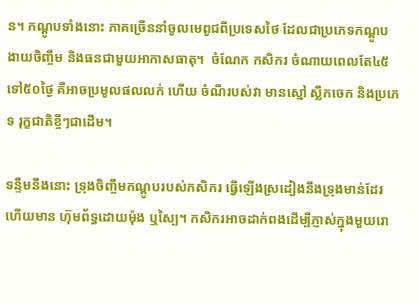ន។ កណ្ដូបទាំងនោះ ភាគច្រើននាំចូលមេពូជពីប្រទេសថៃ ដែលជាប្រភេទកណ្ដូប ងាយចិញ្ចឹម និងធនជាមួយអាកាសធាតុ។  ចំណែក កសិករ ចំណាយពេលតែ៤៥ ទៅ៥០ថ្ងៃ គឺអាចប្រមូលផលលក់ ហើយ ចំណីរបស់វា មានស្មៅ ស្លឹកចេក និងប្រភេទ រុក្ខជាតិខ្ចីៗជាដើម។

ទន្ទឹមនឹងនោះ ទ្រុងចិញ្ចឹមកណ្ដូបរបស់កសិករ ធ្វើឡើងស្រដៀងនឹងទ្រុងមាន់ដែរ ហើយមាន ហ៊ុមព័ទ្ធដោយម៉ុង ឬស្បៃ។ កសិករអាចដាក់ពងដើម្បីភ្ញាស់ក្នុងមួយរោ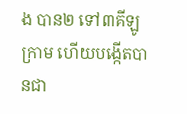ង បាន២ ទៅ៣គីឡូក្រាម ហើយបង្កើតបានជា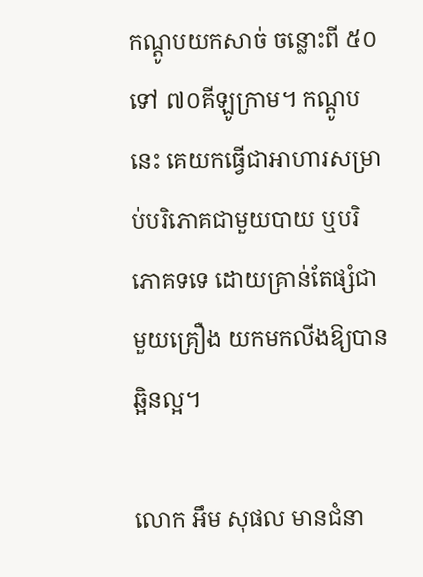កណ្ដូបយកសាច់ ចន្លោះពី ៥០ទៅ ៧០គីឡូក្រាម។ កណ្ដូបនេះ គេយកធ្វើជាអាហារសម្រាប់បរិភោគជាមួយបាយ ឬបរិភោគទទេ ដោយគ្រាន់តែផ្សំជាមួយគ្រឿង យកមកលីងឱ្យបានឆ្អិនល្អ។

លោក អឹម សុផល មានជំនា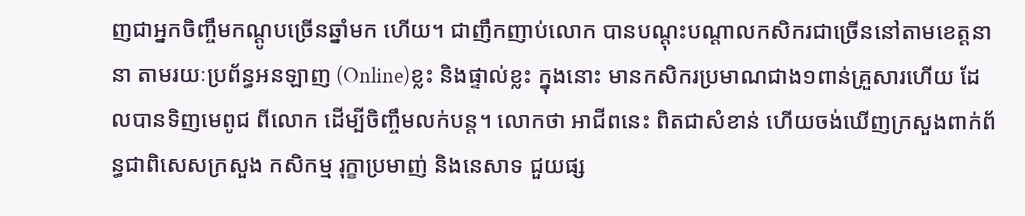ញជាអ្នកចិញ្ចឹមកណ្ដូបច្រើនឆ្នាំមក ហើយ។ ជាញឹកញាប់លោក បានបណ្ដុះបណ្ដាលកសិករជាច្រើននៅតាមខេត្តនានា តាមរយៈប្រព័ន្ធអនឡាញ (Online)ខ្លះ និងផ្ទាល់ខ្លះ ក្នុងនោះ មានកសិករប្រមាណជាង១ពាន់គ្រួសារហើយ ដែលបានទិញមេពូជ ពីលោក ដើម្បីចិញ្ចឹមលក់បន្ត។ លោកថា អាជីពនេះ ពិតជាសំខាន់ ហើយចង់ឃើញក្រសួងពាក់ព័ន្ធជាពិសេសក្រសួង កសិកម្ម រុក្ខាប្រមាញ់ និងនេសាទ ជួយផ្ស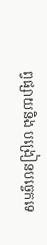ព្វផ្សាយនិង បង្រៀនបច្ចេកទេ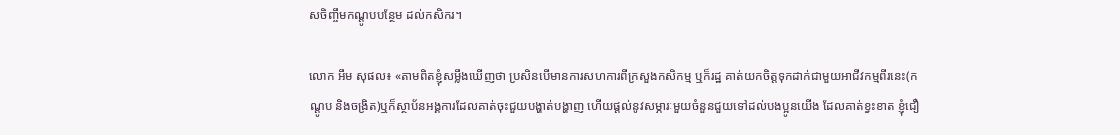សចិញ្ចឹមកណ្ដូបបន្ថែម ដល់កសិករ។

លោក អឹម សុផល៖ «តាមពិតខ្ញុំសម្លឹងឃើញថា ប្រសិនបើមានការសហការពីក្រសួងកសិកម្ម ឬក៏រដ្ឋ គាត់យកចិត្តទុកដាក់ជាមួយអាជីវកម្មពីរនេះ(កណ្ដូប និងចង្រិត)ឬក៏ស្ថាប័នអង្គការដែលគាត់ចុះជួយបង្ហាត់បង្ហាញ ហើយផ្ដល់នូវសម្ភារៈមួយចំនួនជួយទៅដល់បងប្អូនយើង ដែលគាត់ខ្វះខាត ខ្ញុំជឿ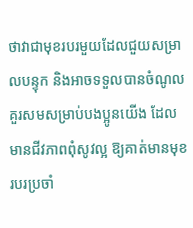ថាវាជាមុខរបរមួយដែលជួយសម្រាលបន្ទុក និងអាចទទួលបានចំណូលគួរសមសម្រាប់បងប្អូនយើង ដែលមានជីវភាពពុំសូវល្អ ឱ្យគាត់មានមុខរបរប្រចាំ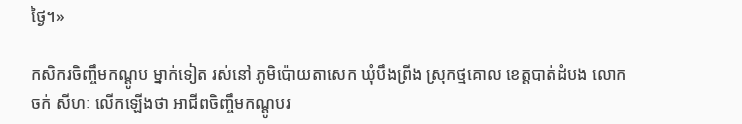ថ្ងៃ។»

កសិករចិញ្ចឹមកណ្ដូប ម្នាក់ទៀត រស់នៅ ភូមិប៉ោយតាសេក ឃុំបឹងព្រីង ស្រុកថ្មគោល ខេត្តបាត់ដំបង លោក ចក់ សីហៈ លើកឡើងថា អាជីពចិញ្ចឹមកណ្ដូបរ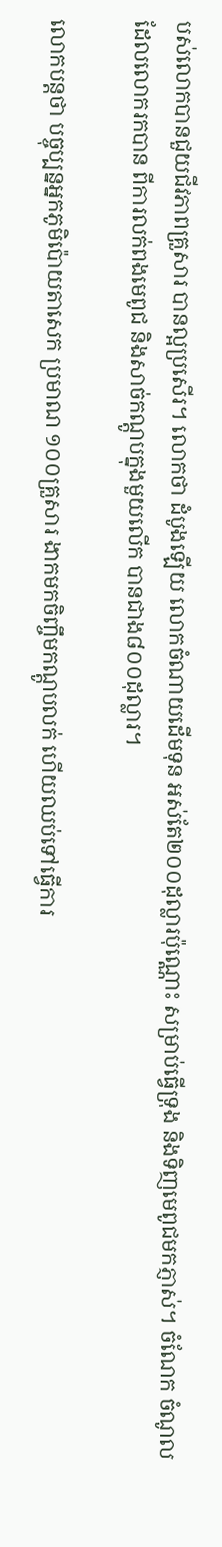បស់លោកបានជួយជីវភាពគ្រួសារ បានល្អប្រសើរ។ លោកថា ដំបូងឡើយ លោកចំណាយដើមទុន អស់តែ២០០ដុល្លារប៉ុណ្ណោះ សម្រាប់ធ្វើទ្រុង និងទិញមេពូជមកភ្ញាស់។ ចំណែក ចំណូលដែលលោករកបាន ពីការលក់ពងមេពូជ និងសាច់កណ្ដូបក្នុងមួយលើក បានជាង៨០០ដុល្លារ។

លោកបន្តថា បច្ចុប្បន្នអ្នកភូមិប៉ោយតាសេក ប្រមាណ ១០០គ្រួសារ ងាកមកចិញ្ចឹមកណ្ដូបលក់ ហើយឈប់ទៅធ្វើការ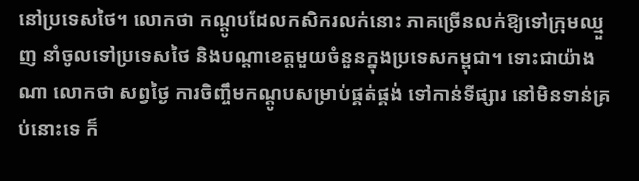នៅប្រទេសថៃ។ លោកថា កណ្ដូបដែលកសិករលក់នោះ ភាគច្រើនលក់ឱ្យទៅក្រុមឈ្មួញ នាំចូលទៅប្រទេសថៃ និងបណ្ដាខេត្តមួយចំនួនក្នុងប្រទេសកម្ពុជា។ ទោះជាយ៉ាងណា លោកថា សព្វថ្ងៃ ការចិញ្ចឹមកណ្ដូបសម្រាប់ផ្គត់ផ្គង់ ទៅកាន់ទីផ្សារ នៅមិនទាន់គ្រប់នោះទេ ក៏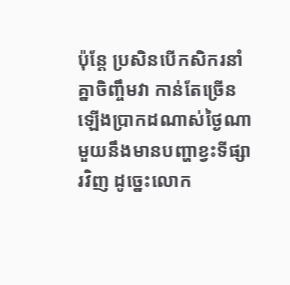ប៉ុន្តែ ប្រសិនបើកសិករនាំគ្នាចិញ្ចឹមវា កាន់តែច្រើនឡើងប្រាកដណាស់ថ្ងៃណាមួយនឹងមានបញ្ហាខ្វះទីផ្សារវិញ ដូច្នេះលោក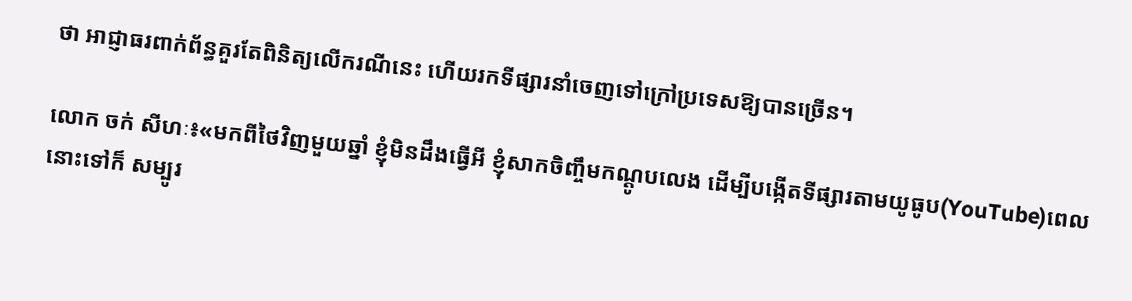ថា អាជ្ញាធរពាក់ព័ន្ធគួរតែពិនិត្យលើករណីនេះ ហើយរកទីផ្សារនាំចេញទៅក្រៅប្រទេសឱ្យបានច្រើន។

លោក ចក់ សីហៈ៖«មកពីថៃវិញមួយឆ្នាំ ខ្ញុំមិនដឹងធ្វើអី ខ្ញុំសាកចិញ្ចឹមកណ្ដូបលេង ដើម្បីបង្កើតទីផ្សារតាមយូធូប(YouTube)ពេលនោះទៅក៏ សម្បូរ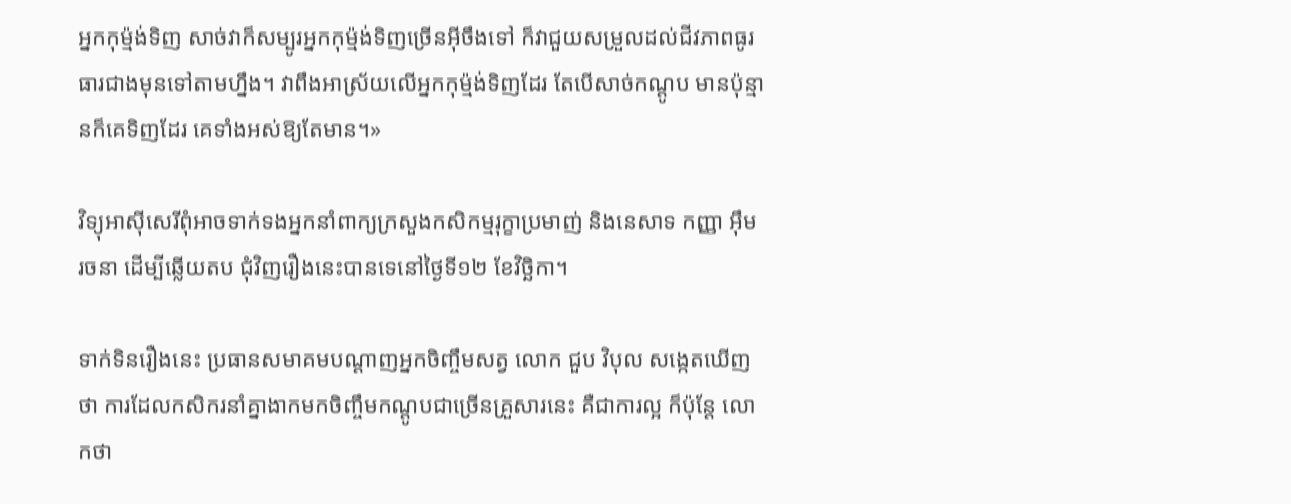អ្នកកុម្ម៉ង់ទិញ សាច់វាក៏សម្បូរអ្នកកុម្ម៉ង់ទិញច្រើនអ៊ីចឹងទៅ ក៏វាជួយសម្រួលដល់ជីវភាពធូរធារជាងមុនទៅតាមហ្នឹង។ វាពឹងអាស្រ័យលើអ្នកកុម្ម៉ង់ទិញដែរ តែបើសាច់កណ្ដូប មានប៉ុន្មានក៏គេទិញដែរ គេទាំងអស់ឱ្យតែមាន។»

វិទ្យុអាស៊ីសេរីពុំអាចទាក់ទងអ្នកនាំពាក្យក្រសួងកសិកម្មរុក្ខាប្រមាញ់ និងនេសាទ កញ្ញា អ៊ឹម រចនា ដើម្បីឆ្លើយតប ជុំវិញរឿងនេះបានទេនៅថ្ងៃទី១២ ខែវិច្ឆិកា។

ទាក់ទិនរឿងនេះ ប្រធានសមាគមបណ្ដាញអ្នកចិញ្ចឹមសត្វ លោក ជួប វិបុល សង្កេតឃើញថា ការដែលកសិករនាំគ្នាងាកមកចិញ្ចឹមកណ្ដូបជាច្រើនគ្រួសារនេះ គឺជាការល្អ ក៏ប៉ុន្តែ លោកថា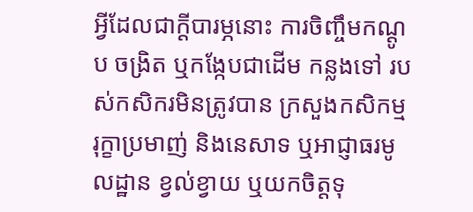អ្វីដែលជាក្ដីបារម្ភនោះ ការចិញ្ចឹមកណ្ដូប ចង្រិត ឬកង្កែបជាដើម កន្លងទៅ របស់កសិករមិនត្រូវបាន ក្រសួងកសិកម្ម រុក្ខាប្រមាញ់ និងនេសាទ ឬអាជ្ញាធរមូលដ្ឋាន ខ្វល់ខ្វាយ ឬយកចិត្តទុ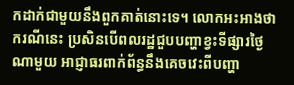កដាក់ជាមួយនឹងពួកគាត់នោះទេ។ លោកអះអាងថា ករណីនេះ ប្រសិនបើពលរដ្ឋជួបបញ្ហាខ្វះទីផ្សារថ្ងៃណាមួយ អាជ្ញាធរពាក់ព័ន្ធនឹងគេចវេះពីបញ្ហា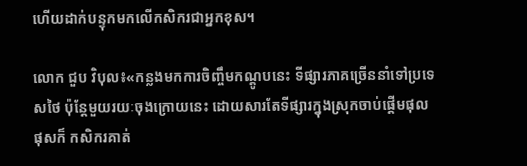ហើយដាក់បន្ទុកមកលើកសិករជាអ្នកខុស។

លោក ជួប វិបុល៖«កន្លងមកការចិញ្ចឹមកណ្ដូបនេះ ទីផ្សារភាគច្រើននាំទៅប្រទេសថៃ ប៉ុន្តែមួយរយៈចុងក្រោយនេះ ដោយសារតែទីផ្សារក្នុងស្រុកចាប់ផ្ដើមផុលផុសក៏ កសិករគាត់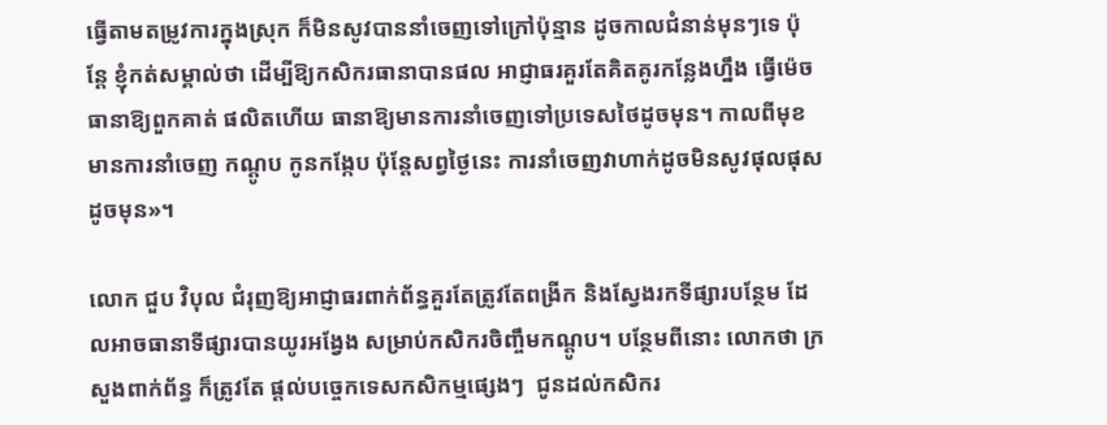ធ្វើតាមតម្រូវការក្នុងស្រុក ក៏មិនសូវបាននាំចេញទៅក្រៅប៉ុន្មាន ដូចកាលជំនាន់មុនៗទេ ប៉ុន្តែ ខ្ញុំកត់សម្គាល់ថា ដើម្បីឱ្យកសិករធានាបានផល អាជ្ញាធរគួរតែគិតគូរកន្លែងហ្នឹង ធ្វើម៉េចធានាឱ្យពួកគាត់ ផលិតហើយ ធានាឱ្យមានការនាំចេញទៅប្រទេសថៃដូចមុន។ កាលពីមុខមានការនាំចេញ កណ្ដូប កូនកង្កែប ប៉ុន្តែសព្វថ្ងៃនេះ ការនាំចេញវាហាក់ដូចមិនសូវផុលផុសដូចមុន»។

លោក ជួប វិបុល ជំរុញឱ្យអាជ្ញាធរពាក់ព័ន្ធគួរតែត្រូវតែពង្រីក និងស្វែងរកទីផ្សារបន្ថែម ដែលអាចធានាទីផ្សារបានយូរអង្វែង សម្រាប់កសិករចិញ្ចឹមកណ្ដូប។ បន្ថែមពីនោះ លោកថា ក្រសួងពាក់ព័ន្ធ ក៏ត្រូវតែ ផ្ដល់បច្ចេកទេសកសិកម្មផ្សេងៗ  ជូនដល់កសិករ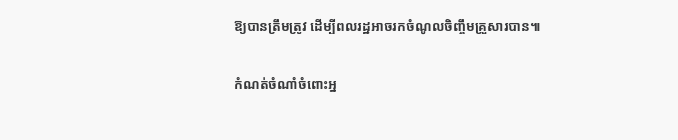ឱ្យបានត្រឹមត្រូវ ដើម្បីពលរដ្ឋអាចរកចំណូលចិញ្ចឹមគ្រួសារបាន៕

កំណត់ចំណាំចំពោះអ្ន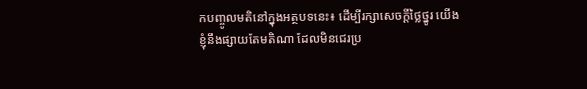កបញ្ចូលមតិនៅក្នុងអត្ថបទនេះ៖ ដើម្បីរក្សាសេចក្ដីថ្លៃថ្នូរ យើងខ្ញុំនឹងផ្សាយតែមតិណា ដែលមិនជេរប្រ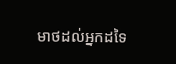មាថដល់អ្នកដទៃ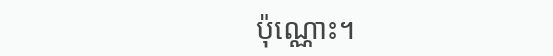ប៉ុណ្ណោះ។